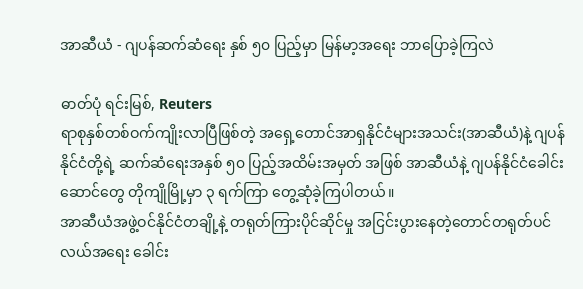အာဆီယံ - ဂျပန်ဆက်ဆံရေး နှစ် ၅၀ ပြည့်မှာ မြန်မာ့အရေး ဘာပြောခဲ့ကြလဲ

ဓာတ်ပုံ ရင်းမြစ်, Reuters
ရာစုနှစ်တစ်ဝက်ကျိုးလာပြီဖြစ်တဲ့ အရှေ့တောင်အာရှနိုင်ငံများအသင်း(အာဆီယံ)နဲ့ ဂျပန်နိုင်ငံတို့ရဲ့ ဆက်ဆံရေးအနှစ် ၅၀ ပြည့်အထိမ်းအမှတ် အဖြစ် အာဆီယံနဲ့ ဂျပန်နိုင်ငံခေါင်းဆောင်တွေ တိုကျိုမြို့မှာ ၃ ရက်ကြာ တွေ့ဆုံခဲ့ကြပါတယ်။
အာဆီယံအဖွဲ့ဝင်နိုင်ငံတချို့နဲ့ တရုတ်ကြားပိုင်ဆိုင်မှု အငြင်းပွားနေတဲ့တောင်တရုတ်ပင်လယ်အရေး ခေါင်း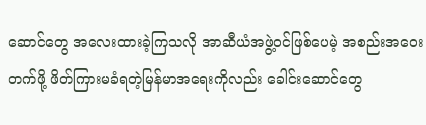ဆောင်တွေ အလေးထားခဲ့ကြသလို အာဆီယံအဖွဲ့ဝင်ဖြစ်ပေမဲ့ အစည်းအဝေးတက်ဖို့ ဖိတ်ကြားမခံရတဲ့မြန်မာအရေးကိုလည်း ခေါင်းဆောင်တွေ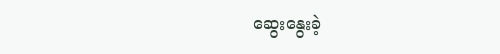ဆွေးနွေးခဲ့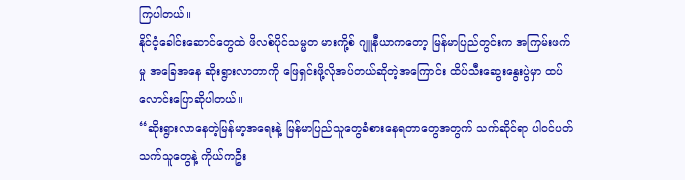ကြပါတယ်။
နိုင်ငံ့ခေါင်းဆောင်တွေထဲ ဖိလစ်ပိုင်သမ္မတ မားကို့စ် ဂျူနီယာကတော့ မြန်မာပြည်တွင်းက အကြမ်းဖက်မှု အခြေအနေ ဆိုးရွားလာတာကို ဖြေရှင်းဖို့လိုအပ်တယ်ဆိုတဲ့အကြောင်း ထိပ်သီးဆွေးနွေးပွဲမှာ ထပ်လောင်းပြောဆိုပါတယ်။
‘‘ဆိုးရွားလာနေတဲ့မြန်မာ့အရေးနဲ့ မြန်မာပြည်သူတွေခံစားနေရတာတွေအတွက် သက်ဆိုင်ရာ ပါဝင်ပတ်သက်သူတွေနဲ့ ကိုယ်ကဦး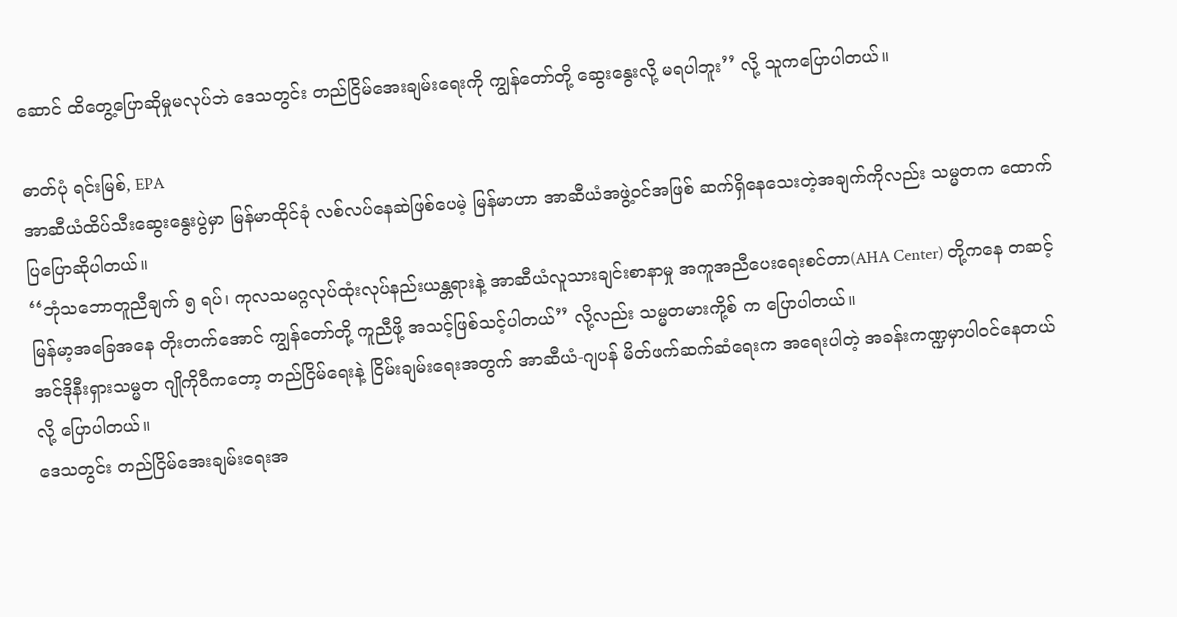ဆောင် ထိတွေ့ပြောဆိုမှုမလုပ်ဘဲ ဒေသတွင်း တည်ငြိမ်အေးချမ်းရေးကို ကျွန်တော်တို့ ဆွေးနွေးလို့ မရပါဘူး’’ လို့ သူကပြောပါတယ်။

ဓာတ်ပုံ ရင်းမြစ်, EPA
အာဆီယံထိပ်သီးဆွေးနွေးပွဲမှာ မြန်မာထိုင်ခုံ လစ်လပ်နေဆဲဖြစ်ပေမဲ့ မြန်မာဟာ အာဆီယံအဖွဲ့ဝင်အဖြစ် ဆက်ရှိနေသေးတဲ့အချက်ကိုလည်း သမ္မတက ထောက်ပြပြောဆိုပါတယ်။
‘‘ဘုံသဘောတူညီချက် ၅ ရပ်၊ ကုလသမဂ္ဂလုပ်ထုံးလုပ်နည်းယန္တရားနဲ့ အာဆီယံလူသားချင်းစာနာမှု အကူအညီပေးရေးစင်တာ(AHA Center) တို့ကနေ တဆင့် မြန်မာ့အခြေအနေ တိုးတက်အောင် ကျွန်တော်တို့ ကူညီဖို့ အသင့်ဖြစ်သင့်ပါတယ်’’ လို့လည်း သမ္မတမားကို့စ် က ပြောပါတယ်။
အင်ဒိုနီးရှားသမ္မတ ဂျိုကိုဝီကတော့ တည်ငြိမ်ရေးနဲ့ ငြိမ်းချမ်းရေးအတွက် အာဆီယံ-ဂျပန် မိတ်ဖက်ဆက်ဆံရေးက အရေးပါတဲ့ အခန်းကဏ္ဍမှာပါဝင်နေတယ်လို့ ပြောပါတယ်။
ဒေသတွင်း တည်ငြိမ်အေးချမ်းရေးအ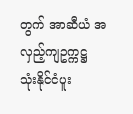တွက် အာဆီယံ အလှည့်ကျဥက္ကဋ္ဌ သုံးနိုင်ငံပူး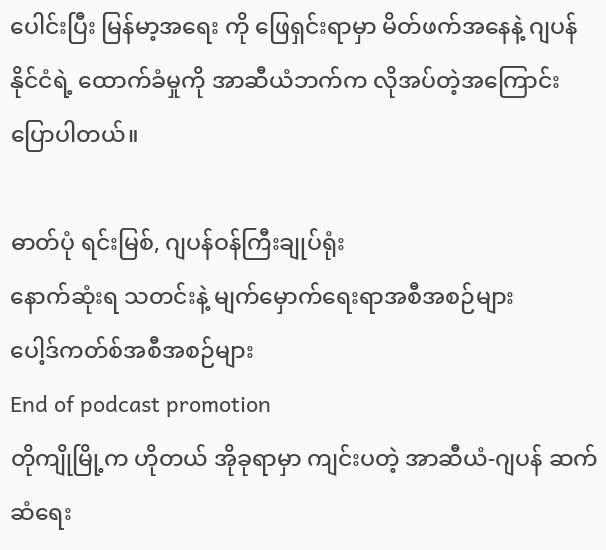ပေါင်းပြီး မြန်မာ့အရေး ကို ဖြေရှင်းရာမှာ မိတ်ဖက်အနေနဲ့ ဂျပန်နိုင်ငံရဲ့ ထောက်ခံမှုကို အာဆီယံဘက်က လိုအပ်တဲ့အကြောင်းပြောပါတယ်။

ဓာတ်ပုံ ရင်းမြစ်, ဂျပန်ဝန်ကြီးချုပ်ရုံး
နောက်ဆုံးရ သတင်းနဲ့ မျက်မှောက်ရေးရာအစီအစဉ်များ
ပေါ့ဒ်ကတ်စ်အစီအစဉ်များ
End of podcast promotion
တိုကျိုမြို့က ဟိုတယ် အိုခုရာမှာ ကျင်းပတဲ့ အာဆီယံ-ဂျပန် ဆက်ဆံရေး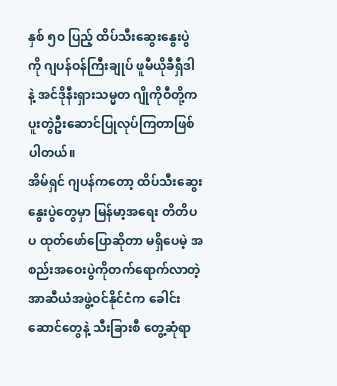နှစ် ၅၀ ပြည့် ထိပ်သီးဆွေးနွေးပွဲကို ဂျပန်ဝန်ကြီးချုပ် ဖူမီယိုခီရှီဒါ နဲ့ အင်ဒိုနီးရှားသမ္မတ ဂျိုကိုဝီတို့က ပူးတွဲဦးဆောင်ပြုလုပ်ကြတာဖြစ်ပါတယ်။
အိမ်ရှင် ဂျပန်ကတော့ ထိပ်သီးဆွေးနွေးပွဲတွေမှာ မြန်မာ့အရေး တိတိပပ ထုတ်ဖော်ပြောဆိုတာ မရှိပေမဲ့ အစည်းအဝေးပွဲကိုတက်ရောက်လာတဲ့ အာဆီယံအဖွဲ့ဝင်နိုင်ငံက ခေါင်းဆောင်တွေနဲ့ သီးခြားစီ တွေ့ဆုံရာ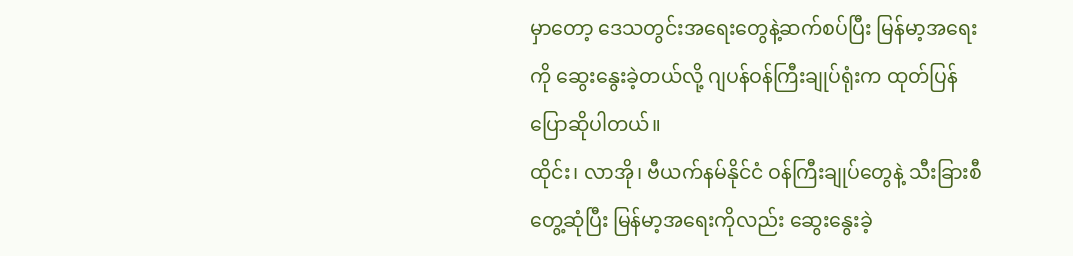မှာတော့ ဒေသတွင်းအရေးတွေနဲ့ဆက်စပ်ပြီး မြန်မာ့အရေးကို ဆွေးနွေးခဲ့တယ်လို့ ဂျပန်ဝန်ကြီးချုပ်ရုံးက ထုတ်ပြန်ပြောဆိုပါတယ်။
ထိုင်း၊ လာအို၊ ဗီယက်နမ်နိုင်ငံ ဝန်ကြီးချုပ်တွေနဲ့ သီးခြားစီတွေ့ဆုံပြီး မြန်မာ့အရေးကိုလည်း ဆွေးနွေးခဲ့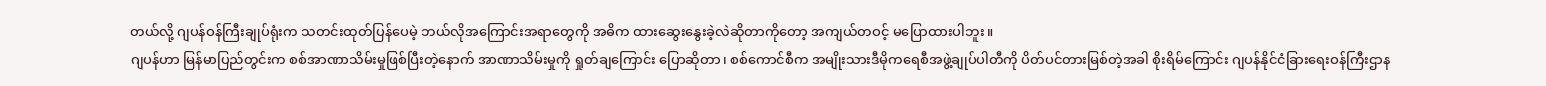တယ်လို့ ဂျပန်ဝန်ကြီးချုပ်ရုံးက သတင်းထုတ်ပြန်ပေမဲ့ ဘယ်လိုအကြောင်းအရာတွေကို အဓိက ထားဆွေးနွေးခဲ့လဲဆိုတာကိုတော့ အကျယ်တဝင့် မပြောထားပါဘူး။
ဂျပန်ဟာ မြန်မာပြည်တွင်းက စစ်အာဏာသိမ်းမှုဖြစ်ပြီးတဲ့နောက် အာဏာသိမ်းမှုကို ရှုတ်ချကြောင်း ပြောဆိုတာ၊ စစ်ကောင်စီက အမျိုးသားဒီမိုကရေစီအဖွဲ့ချုပ်ပါတီကို ပိတ်ပင်တားမြစ်တဲ့အခါ စိုးရိမ်ကြောင်း ဂျပန်နိုင်ငံခြားရေးဝန်ကြီးဌာန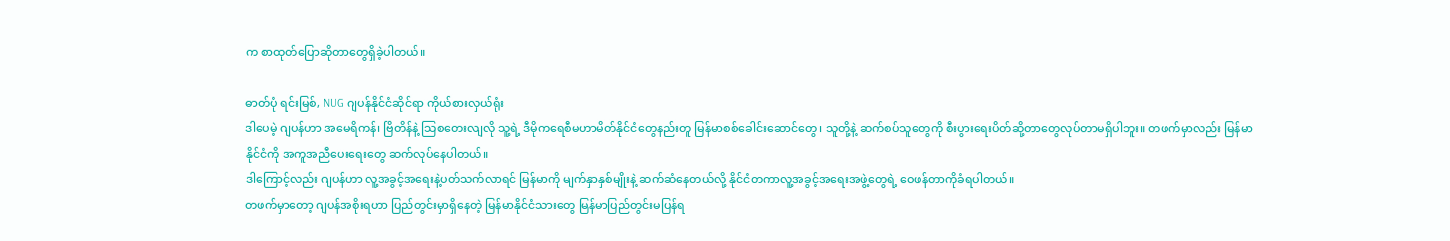က စာထုတ်ပြောဆိုတာတွေရှိခဲ့ပါတယ်။

ဓာတ်ပုံ ရင်းမြစ်, NUG ဂျပန်နိုင်ငံဆိုင်ရာ ကိုယ်စားလှယ်ရုံး
ဒါပေမဲ့ ဂျပန်ဟာ အမေရိကန်၊ ဗြိတိန်နဲ့ သြစတေးလျလို သူ့ရဲ့ ဒီမိုကရေစီမဟာမိတ်နိုင်ငံတွေနည်းတူ မြန်မာစစ်ခေါင်းဆောင်တွေ၊ သူတို့နဲ့ ဆက်စပ်သူတွေကို စီးပွားရေးပိတ်ဆို့တာတွေလုပ်တာမရှိပါဘူး။ တဖက်မှာလည်း မြန်မာနိုင်ငံကို အကူအညီပေးရေးတွေ ဆက်လုပ်နေပါတယ်။
ဒါကြောင့်လည်း ဂျပန်ဟာ လူ့အခွင့်အရေးနဲ့ပတ်သက်လာရင် မြန်မာကို မျက်နှာနှစ်မျိုးနဲ့ ဆက်ဆံနေတယ်လို့ နိုင်ငံတကာလူ့အခွင့်အရေးအဖွဲ့တွေရဲ့ ဝေဖန်တာကိုခံရပါတယ်။
တဖက်မှာတော့ ဂျပန်အစိုးရဟာ ပြည်တွင်းမှာရှိနေတဲ့ မြန်မာနိုင်ငံသားတွေ မြန်မာပြည်တွင်းမပြန်ရ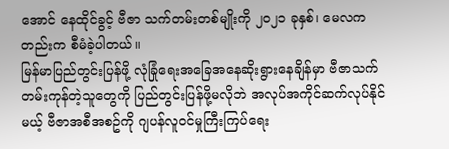အောင် နေထိုင်ခွင့် ဗီဇာ သက်တမ်းတစ်မျိုးကို ၂၀၂၁ ခုနှစ်၊ မေလကတည်းက စီမံခဲ့ပါတယ်။
မြန်မာပြည်တွင်းပြန်ဖို့ လုံခြုံရေးအခြေအနေဆိုးရွားနေချိန်မှာ ဗီဇာသက်တမ်းကုန်တဲ့သူတွေကို ပြည်တွင်းပြန်ဖို့မလိုဘဲ အလုပ်အကိုင်ဆက်လုပ်နိုင်မယ့် ဗီဇာအစီအစဥ်ကို ဂျပန်လူဝင်မှုကြီးကြပ်ရေး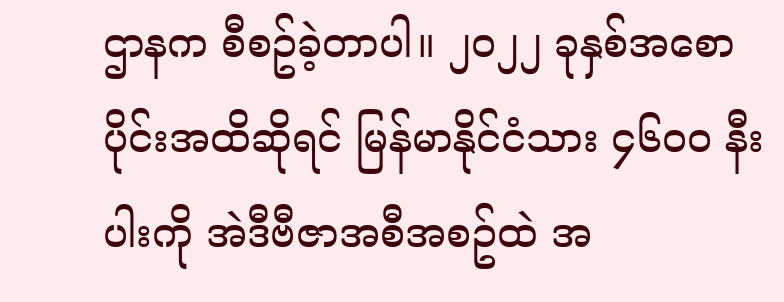ဌာနက စီစဥ်ခဲ့တာပါ။ ၂၀၂၂ ခုနှစ်အစောပိုင်းအထိဆိုရင် မြန်မာနိုင်ငံသား ၄၆၀၀ နီးပါးကို အဲဒီဗီဇာအစီအစဥ်ထဲ အ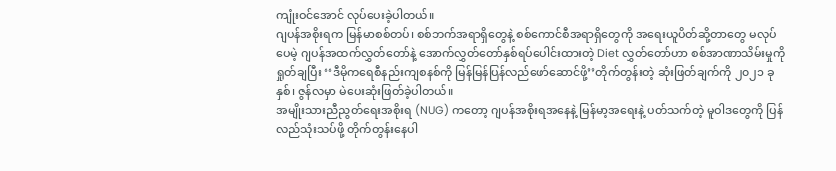ကျုံးဝင်အောင် လုပ်ပေးခဲ့ပါတယ်။
ဂျပန်အစိုးရက မြန်မာစစ်တပ်၊ စစ်ဘက်အရာရှိတွေနဲ့ စစ်ကောင်စီအရာရှိတွေကို အရေးယူပိတ်ဆို့တာတွေ မလုပ်ပေမဲ့ ဂျပန်အထက်လွှတ်တော်နဲ့ အောက်လွှတ်တော်နှစ်ရပ်ပေါင်းထားတဲ့ Diet လွှတ်တော်ဟာ စစ်အာဏာသိမ်းမှုကို ရှုတ်ချပြီး ‘‘ဒီမိုကရေစီနည်းကျစနစ်ကို မြန်မြန်ပြန်လည်ဖော်ဆောင်ဖို့’’တိုက်တွန်းတဲ့ ဆုံးဖြတ်ချက်ကို ၂၀၂၁ ခုနှစ်၊ ဇွန်လမှာ မဲပေးဆုံးဖြတ်ခဲ့ပါတယ်။
အမျိုးသားညီညွတ်ရေးအစိုးရ (NUG) ကတော့ ဂျပန်အစိုးရအနေနဲ့ မြန်မာ့အရေးနဲ့ ပတ်သက်တဲ့ မူဝါဒတွေကို ပြန်လည်သုံးသပ်ဖို့ တိုက်တွန်းနေပါ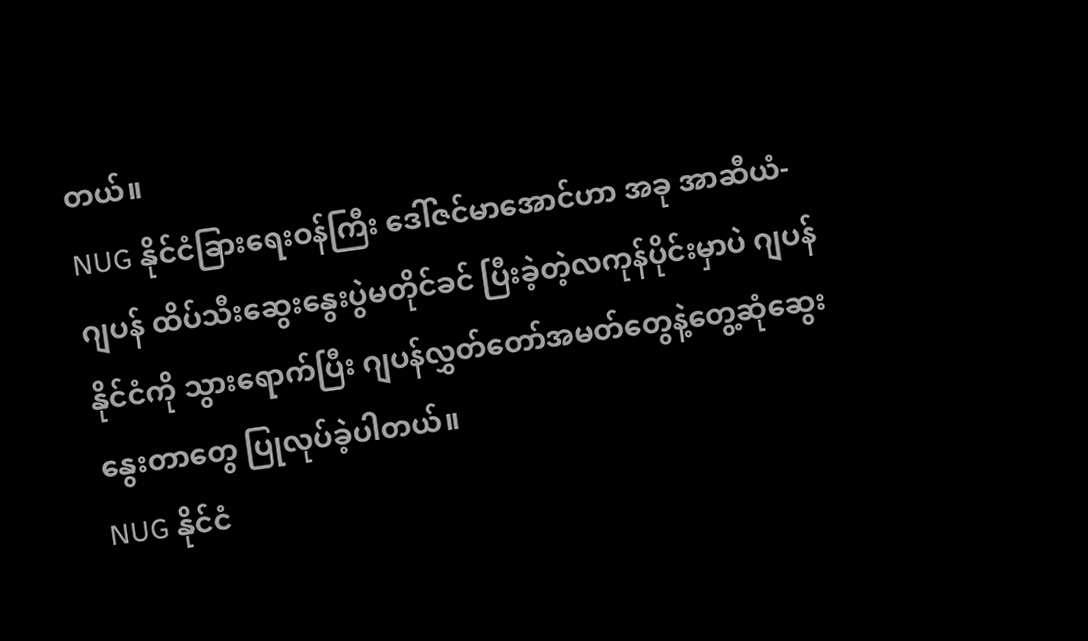တယ်။
NUG နိုင်ငံခြားရေးဝန်ကြီး ဒေါ်ဇင်မာအောင်ဟာ အခု အာဆီယံ-ဂျပန် ထိပ်သီးဆွေးနွေးပွဲမတိုင်ခင် ပြီးခဲ့တဲ့လကုန်ပိုင်းမှာပဲ ဂျပန်နိုင်ငံကို သွားရောက်ပြီး ဂျပန်လွှတ်တော်အမတ်တွေနဲ့တွေ့ဆုံဆွေးနွေးတာတွေ ပြုလုပ်ခဲ့ပါတယ်။
NUG နိုင်ငံ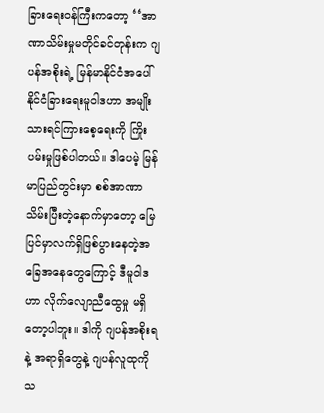ခြားရေးဝန်ကြီးကတော့ ‘‘အာဏာသိမ်းမှုမတိုင်ခင်တုန်းက ဂျပန်အစိုးရဲ့ မြန်မာနိုင်ငံအပေါ် နိုင်ငံခြားရေးမူဝါဒဟာ အမျိုးသားရင်ကြားစေ့ရေးကို ကြိုးပမ်းမှုဖြစ်ပါတယ်။ ဒါပေမဲ့ မြန်မာပြည်တွင်းမှာ စစ်အာဏာသိမ်းပြီးတဲ့နောက်မှာတော့ မြေပြင်မှာလက်ရှိဖြစ်ပွားနေတဲ့အခြေအနေတွေကြောင့် ဒီမူဝါဒဟာ လိုက်လျောညီထွေမှု မရှိတော့ပါဘူး။ ဒါကို ဂျပန်အစိုးရနဲ့ အရာရှိတွေနဲ့ ဂျပန်လူထုကို သ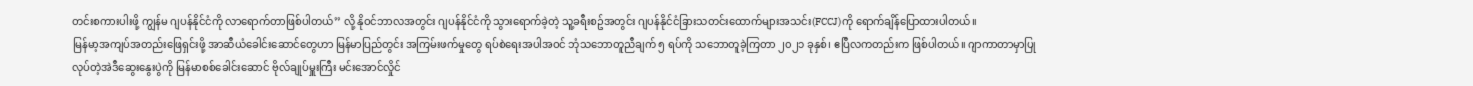တင်းစကားပါးဖို့ ကျွန်မ ဂျပန်နိုင်ငံကို လာရောက်တာဖြစ်ပါတယ်’’ လို့ နိုဝင်ဘာလအတွင်း ဂျပန်နိုင်ငံကို သွားရောက်ခဲ့တဲ့ သူ့ခရီးစဥ်အတွင်း ဂျပန်နိုင်ငံခြားသတင်းထောက်များအသင်း(FCCJ)ကို ရောက်ချိန်ပြောထားပါတယ်။
မြန်မာ့အကျပ်အတည်းဖြေရှင်းဖို့ အာဆီယံခေါင်းဆောင်တွေဟာ မြန်မာပြည်တွင်း အကြမ်းဖက်မှုတွေ ရပ်စဲရေးအပါအဝင် ဘုံသဘောတူညီချက် ၅ ရပ်ကို သဘောတူခဲ့ကြတာ ၂၀၂၁ ခုနှစ်၊ ဧပြီလကတည်းက ဖြစ်ပါတယ်။ ဂျာကာတာမှာပြုလုပ်တဲ့အဲဒီဆွေးနွေးပွဲကို မြန်မာစစ်ခေါင်းဆောင် ဗိုလ်ချုပ်မှူးကြီး မင်းအောင်လှိုင်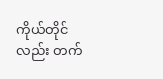ကိုယ်တိုင်လည်း တက်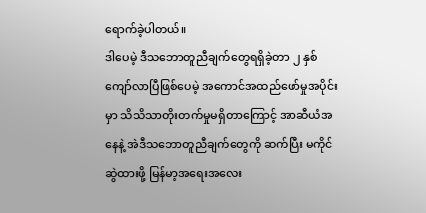ရောက်ခဲ့ပါတယ်။
ဒါပေမဲ့ ဒီသဘောတူညီချက်တွေရရှိခဲ့တာ ၂ နှစ်ကျော်လာပြီဖြစ်ပေမဲ့ အကောင်အထည်ဖော်မှုအပိုင်းမှာ သိသိသာတိုးတက်မှုမရှိတာကြောင့် အာဆီယံအနေနဲ့ အဲဒီသဘောတူညီချက်တွေကို ဆက်ပြီး မကိုင်ဆွဲထားဖို့ မြန်မာ့အရေးအလေး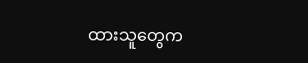ထားသူတွေက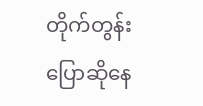တိုက်တွန်းပြောဆိုနေ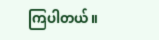ကြပါတယ်။